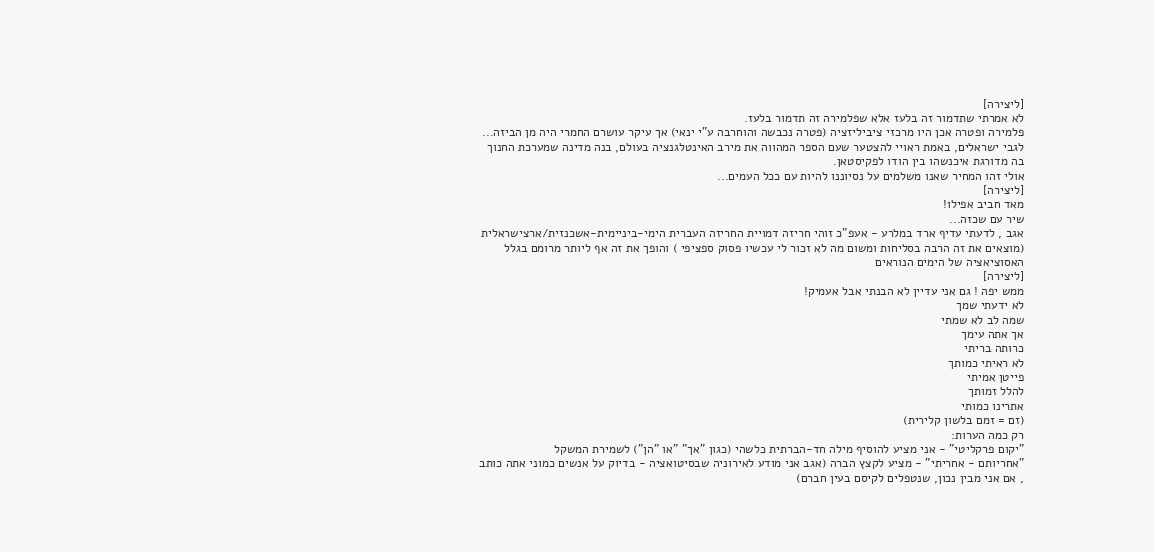[ליצירה]
לא אמרתי שתדמור זה בלעז אלא שפלמירה זה תדמור בלעז.
פלמירה ופטרה אכן היו מרכזי ציביליזציה (פטרה נכבשה והוחרבה ע"י ינאי) אך עיקר עושרם החמרי היה מן הביזה...
לגבי ישראלים, באמת ראויי להצטער שעם הספר המהווה את מירב האינטלגנציה בעולם, בנה מדינה שמערכת החנוך בה מדורגת איכנשהו בין הודו לפקיסטאן.
אולי זהו המחיר שאנו משלמים על נסיוננו להיות עם ככל העמים...
[ליצירה]
מאד חביב אפילו!
שיר עם שכזה...
אגב , לדעתי עדיף ארד במלרע - אעפ"כ זוהי חריזה דמויית החריזה העברית הימי-ביניימית-אשכנזית/ארצישראלית (מוצאים את זה הרבה בסליחות ומשום מה לא זכור לי עכשיו פסוק ספציפי ) והופך את זה אף ליותר מרומם בגלל האסוציאציה של הימים הנוראים
[ליצירה]
ממש יפה ! גם אני עדיין לא הבנתי אבל אעמיק!
לא ידעתי שמך
שמה לב לא שמתי
אך אתה עימך
כרותה בריתי
לא ראיתי כמותך
פייטן אמיתי
להלל זמותך
אתרינו כמותי
(זם = זמם בלשון קלירית)
רק כמה הערות:
"יקום פרקליטי" - אני מציע להוסיף מילה חד-הברתית כלשהי (כגון "אך" "או "הן") לשמירת המשקל
"אחריותם - אחריתי" - מציע לקצץ הברה (אגב אני מודע לאירוניה שבסיטואציה - בדיוק על אנשים כמוני אתה כותב , אם אני מבין נכון, שנטפלים לקיסם בעין חברם)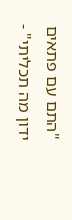"התם עם פתאים
ידון מה תכליתי" -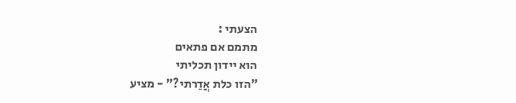הצעתי :
מתמם אם פתאים
הוא יידון תכליתי
"הזו כלת אֲדַרתי?" - מציע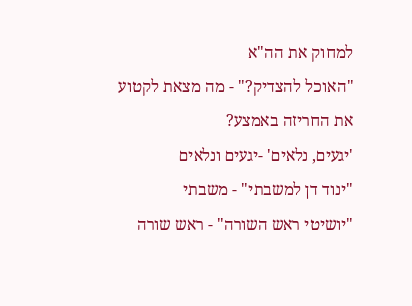למחוק את הה"א
"האוכל להצדיק?" - מה מצאת לקטוע את החריזה באמצע?
'יגעים, נלאים' -יגעים ונלאים
"ינוד דן למשבתי" - משבתי
"יושיטי ראש השורה" - ראש שורה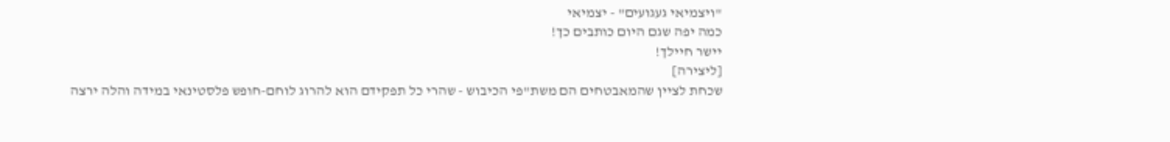"ויצמיאי געגועים" - יצמיאי
כמה יפה שגם היום כותבים כך!
יישר חיילך!
[ליצירה]
שכחת לציין שהמאבטחים הם משת"פי הכיבוש - שהרי כל תפקידם הוא להרוג לוחם-חופש פלסטינאי במידה והלה ירצה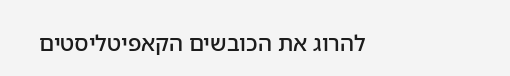להרוג את הכובשים הקאפיטליסטים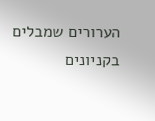הערורים שמבלים בקניונים